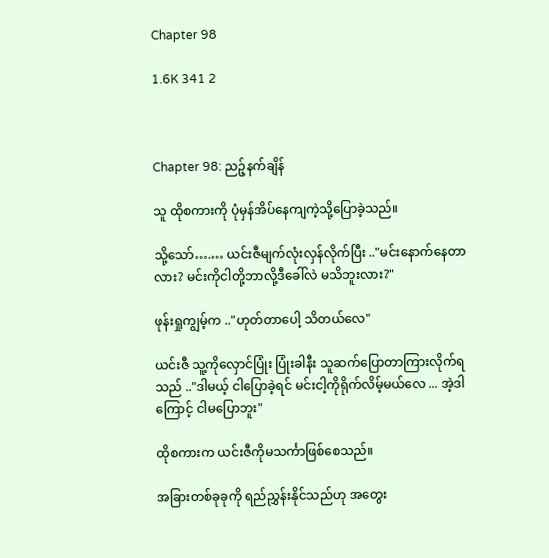Chapter 98

1.6K 341 2



Chapter 98: ညဉ့်နက်ချိန်

သူ ထိုစကားကို ပုံမှန်အိပ်နေကျကဲ့သို့ပြောခဲ့သည်။

သို့သော်….… ယင်းဇီမျက်လုံးလှန်လိုက်ပြီး .."မင်းနောက်နေတာလား? မင်းကိုငါတို့ဘာလို့ဒီခေါ်လဲ မသိဘူးလား?"

ဖုန်းရှုကျွမ့်က .."ဟုတ်တာပေါ့ သိတယ်လေ"

ယင်းဇီ သူ့ကိုလှောင်ပြုံး ပြုံးခါနီး သူဆက်ပြောတာကြားလိုက်ရသည် .."ဒါမယ့် ငါပြောခဲ့ရင် မင်းငါ့ကိုရိုက်လိမ့်မယ်လေ ... အဲ့ဒါကြောင့် ငါမပြောဘူး"

ထိုစကားက ယင်းဇီကိုမသင်္ကာဖြစ်စေသည်။

အခြားတစ်ခုခုကို ရည်ညွှန်းနိုင်သည်ဟု အတွေး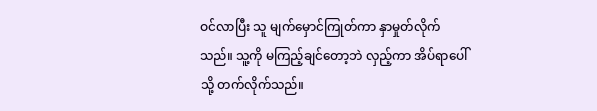ဝင်လာပြီး သူ မျက်မှောင်ကြုတ်ကာ နှာမှုတ်လိုက်သည်။ သူ့ကို မကြည့်ချင်တော့ဘဲ လှည့်ကာ အိပ်ရာပေါ်သို့ တက်လိုက်သည်။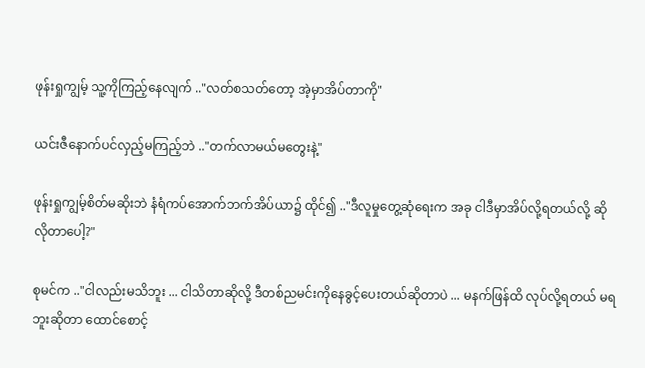ဖုန်းရှုကျွမ့် သူ့ကိုကြည့်နေလျက် .."လတ်စသတ်တော့ အဲ့မှာအိပ်တာကို"

ယင်းဇီနောက်ပင်လှည့်မကြည့်ဘဲ .."တက်လာမယ်မတွေးနဲ့"

ဖုန်းရှုကျွမ့်စိတ်မဆိုးဘဲ နံရံကပ်အောက်ဘက်အိပ်ယာ၌ ထိုင်၍ .."ဒီလူမှုတွေ့ဆုံရေးက အခု ငါဒီမှာအိပ်လို့ရတယ်လို့ ဆိုလိုတာပေါ့?"

စုမင်က .."ငါလည်းမသိဘူး ... ငါသိတာဆိုလို့ ဒီတစ်ညမင်းကိုနေခွင့်ပေးတယ်ဆိုတာပဲ ... မနက်ဖြန်ထိ လုပ်လို့ရတယ် မရဘူးဆိုတာ ထောင်စောင့်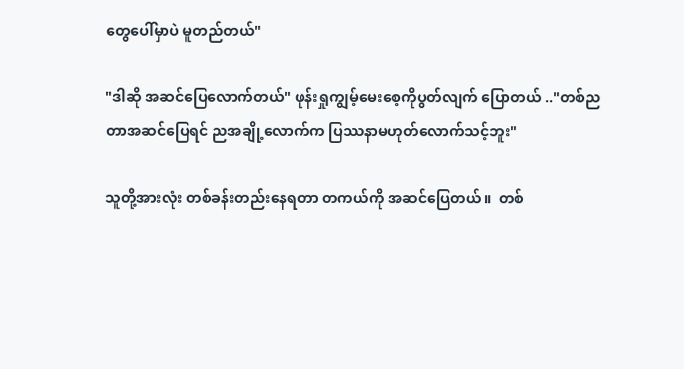တွေပေါ်မှာပဲ မူတည်တယ်"

"ဒါဆို အဆင်ပြေလောက်တယ်" ဖုန်းရှုကျွမ့်မေးစေ့ကိုပွတ်လျက် ပြောတယ် .."တစ်ညတာအဆင်ပြေရင် ညအချို့လောက်က ပြဿနာမဟုတ်လောက်သင့်ဘူး"

သူတို့အားလုံး တစ်ခန်းတည်းနေရတာ တကယ်ကို အဆင်ပြေတယ်။  တစ်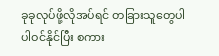ခုခုလုပ်ဖို့လိုအပ်ရင် တခြားသူတွေပါ ပါဝင်နိုင်ပြီး စကား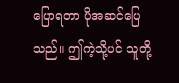ပြောရတာ ပိုအဆင်ပြေသည်။ ဤကဲ့သို့ပင် သူတို့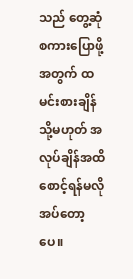သည် တွေ့ဆုံစကားပြောဖို့အတွက် ထမင်းစားချိန် သို့မဟုတ် အလုပ်ချိန်အထိ စောင့်ရန်မလိုအပ်တော့ပေ။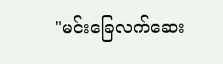"မင်းခြေလက်ဆေး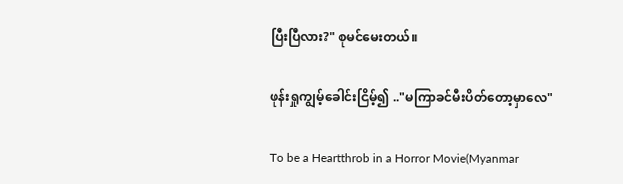ပြီးပြီလား?" စုမင်မေးတယ်။

ဖုန်းရှုကျွမ့်ခေါင်းငြိမ့်၍ .."မကြာခင်မီးပိတ်တော့မှာလေ"

To be a Heartthrob in a Horror Movie(Myanmar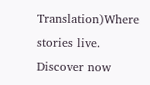Translation)Where stories live. Discover now